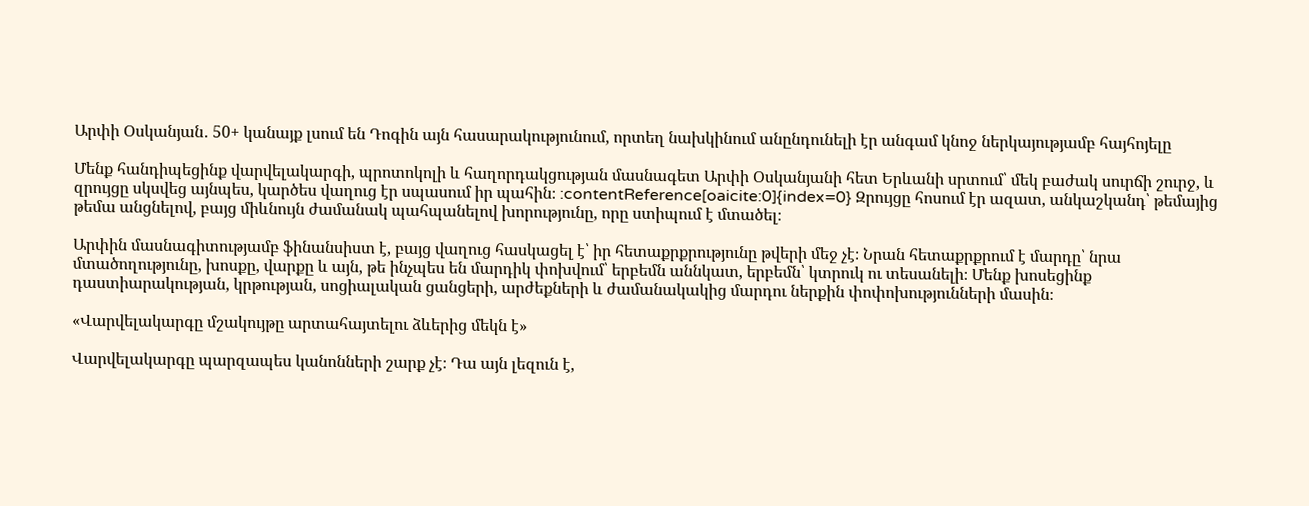Արփի Օսկանյան․ 50+ կանայք լսում են Դոգին այն հասարակությունում, որտեղ նախկինում անընդունելի էր անգամ կնոջ ներկայությամբ հայհոյելը

Մենք հանդիպեցինք վարվելակարգի, պրոտոկոլի և հաղորդակցության մասնագետ Արփի Օսկանյանի հետ Երևանի սրտում՝ մեկ բաժակ սուրճի շուրջ, և զրույցը սկսվեց այնպես, կարծես վաղուց էր սպասում իր պահին։ :contentReference[oaicite:0]{index=0} Զրույցը հոսում էր ազատ, անկաշկանդ՝ թեմայից թեմա անցնելով, բայց միևնույն ժամանակ պահպանելով խորությունը, որը ստիպում է մտածել։

Արփին մասնագիտությամբ ֆինանսիստ է, բայց վաղուց հասկացել է՝ իր հետաքրքրությունը թվերի մեջ չէ։ Նրան հետաքրքրում է մարդը՝ նրա մտածողությունը, խոսքը, վարքը և այն, թե ինչպես են մարդիկ փոխվում՝ երբեմն աննկատ, երբեմն՝ կտրուկ ու տեսանելի։ Մենք խոսեցինք դաստիարակության, կրթության, սոցիալական ցանցերի, արժեքների և ժամանակակից մարդու ներքին փոփոխությունների մասին։

«Վարվելակարգը մշակույթը արտահայտելու ձևերից մեկն է»

Վարվելակարգը պարզապես կանոնների շարք չէ։ Դա այն լեզուն է,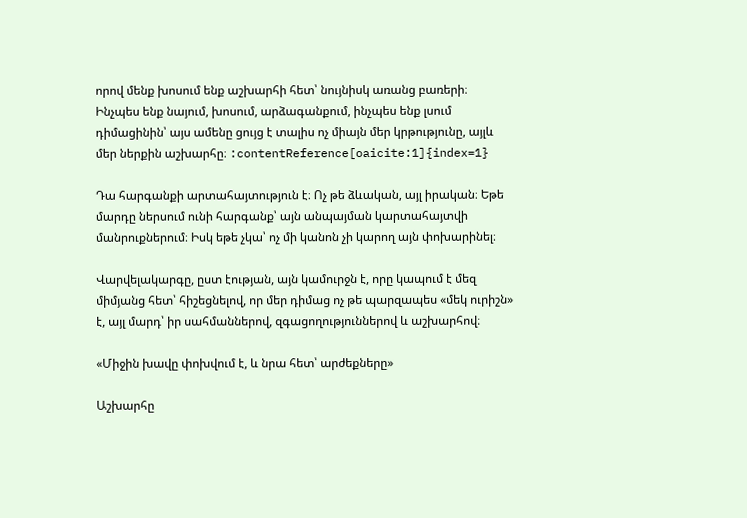որով մենք խոսում ենք աշխարհի հետ՝ նույնիսկ առանց բառերի։ Ինչպես ենք նայում, խոսում, արձագանքում, ինչպես ենք լսում դիմացինին՝ այս ամենը ցույց է տալիս ոչ միայն մեր կրթությունը, այլև մեր ներքին աշխարհը։ :contentReference[oaicite:1]{index=1}

Դա հարգանքի արտահայտություն է։ Ոչ թե ձևական, այլ իրական։ Եթե մարդը ներսում ունի հարգանք՝ այն անպայման կարտահայտվի մանրուքներում։ Իսկ եթե չկա՝ ոչ մի կանոն չի կարող այն փոխարինել։

Վարվելակարգը, ըստ էության, այն կամուրջն է, որը կապում է մեզ միմյանց հետ՝ հիշեցնելով, որ մեր դիմաց ոչ թե պարզապես «մեկ ուրիշն» է, այլ մարդ՝ իր սահմաններով, զգացողություններով և աշխարհով։

«Միջին խավը փոխվում է, և նրա հետ՝ արժեքները»

Աշխարհը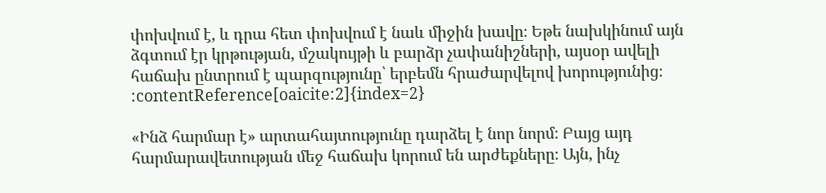փոխվում է, և դրա հետ փոխվում է նաև միջին խավը։ Եթե նախկինում այն ձգտում էր կրթության, մշակույթի և բարձր չափանիշների, այսօր ավելի հաճախ ընտրում է պարզությունը՝ երբեմն հրաժարվելով խորությունից։ :contentReference[oaicite:2]{index=2}

«Ինձ հարմար է» արտահայտությունը դարձել է նոր նորմ։ Բայց այդ հարմարավետության մեջ հաճախ կորում են արժեքները։ Այն, ինչ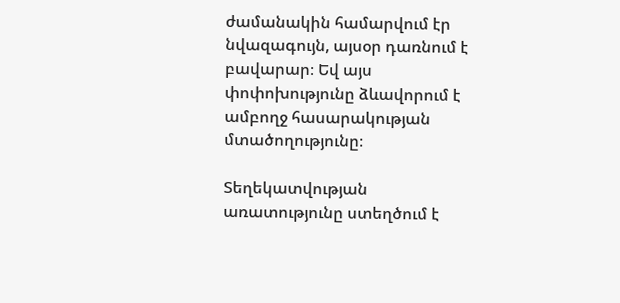ժամանակին համարվում էր նվազագույն, այսօր դառնում է բավարար։ Եվ այս փոփոխությունը ձևավորում է ամբողջ հասարակության մտածողությունը։

Տեղեկատվության առատությունը ստեղծում է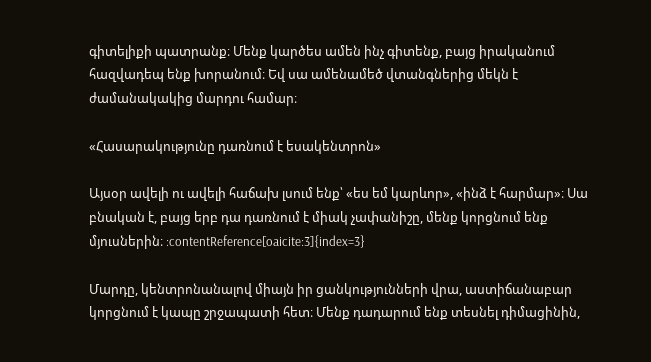գիտելիքի պատրանք։ Մենք կարծես ամեն ինչ գիտենք, բայց իրականում հազվադեպ ենք խորանում։ Եվ սա ամենամեծ վտանգներից մեկն է ժամանակակից մարդու համար։

«Հասարակությունը դառնում է եսակենտրոն»

Այսօր ավելի ու ավելի հաճախ լսում ենք՝ «ես եմ կարևոր», «ինձ է հարմար»։ Սա բնական է, բայց երբ դա դառնում է միակ չափանիշը, մենք կորցնում ենք մյուսներին։ :contentReference[oaicite:3]{index=3}

Մարդը, կենտրոնանալով միայն իր ցանկությունների վրա, աստիճանաբար կորցնում է կապը շրջապատի հետ։ Մենք դադարում ենք տեսնել դիմացինին,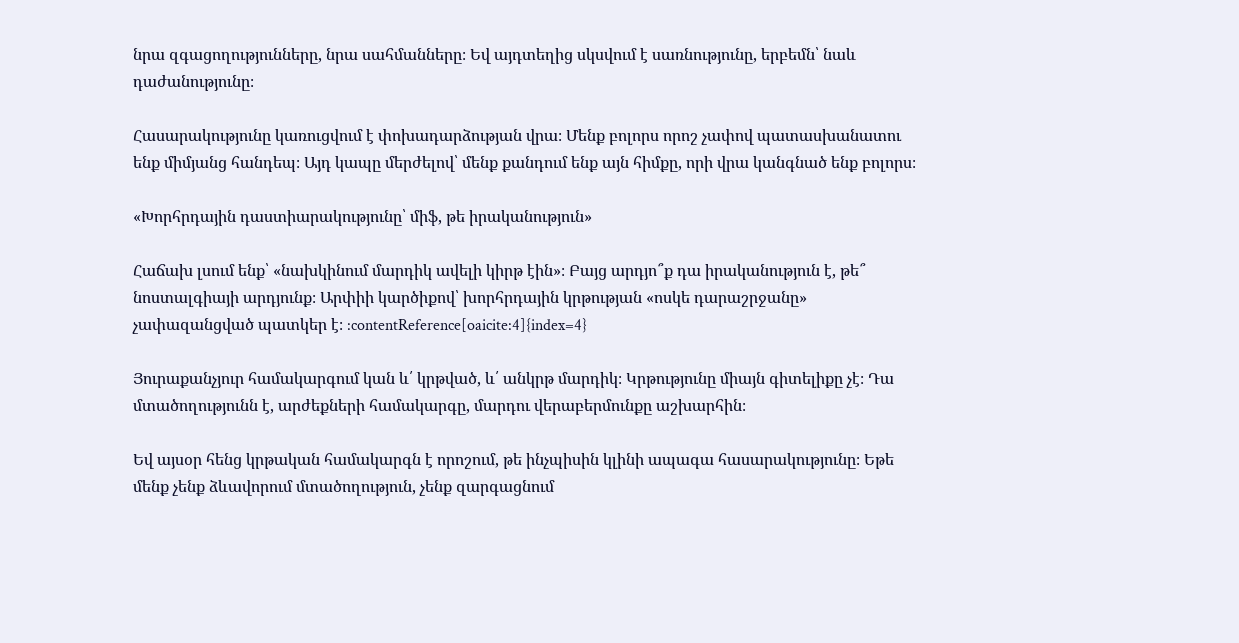նրա զգացողությունները, նրա սահմանները։ Եվ այդտեղից սկսվում է սառնությունը, երբեմն՝ նաև դաժանությունը։

Հասարակությունը կառուցվում է փոխադարձության վրա։ Մենք բոլորս որոշ չափով պատասխանատու ենք միմյանց հանդեպ։ Այդ կապը մերժելով՝ մենք քանդում ենք այն հիմքը, որի վրա կանգնած ենք բոլորս։

«Խորհրդային դաստիարակությունը՝ միֆ, թե իրականություն»

Հաճախ լսում ենք՝ «նախկինում մարդիկ ավելի կիրթ էին»։ Բայց արդյո՞ք դա իրականություն է, թե՞ նոստալգիայի արդյունք։ Արփիի կարծիքով՝ խորհրդային կրթության «ոսկե դարաշրջանը» չափազանցված պատկեր է։ :contentReference[oaicite:4]{index=4}

Յուրաքանչյուր համակարգում կան և՛ կրթված, և՛ անկրթ մարդիկ։ Կրթությունը միայն գիտելիքը չէ։ Դա մտածողությունն է, արժեքների համակարգը, մարդու վերաբերմունքը աշխարհին։

Եվ այսօր հենց կրթական համակարգն է որոշում, թե ինչպիսին կլինի ապագա հասարակությունը։ Եթե մենք չենք ձևավորում մտածողություն, չենք զարգացնում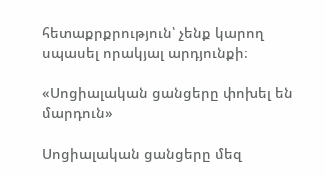հետաքրքրություն՝ չենք կարող սպասել որակյալ արդյունքի։

«Սոցիալական ցանցերը փոխել են մարդուն»

Սոցիալական ցանցերը մեզ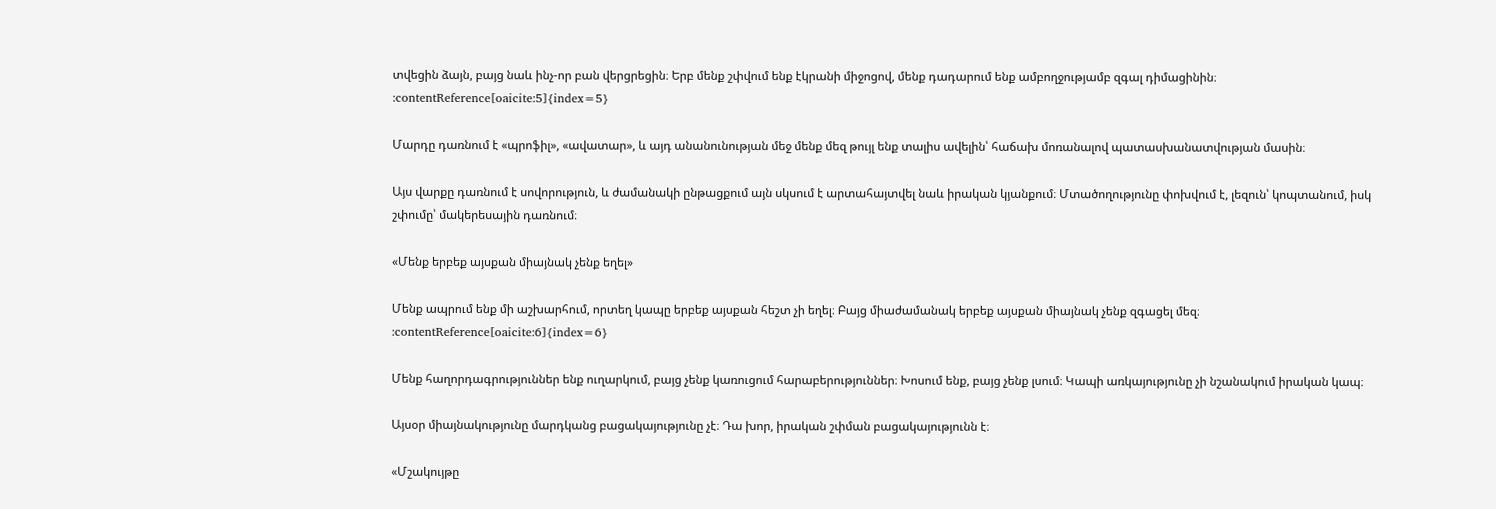տվեցին ձայն, բայց նաև ինչ-որ բան վերցրեցին։ Երբ մենք շփվում ենք էկրանի միջոցով, մենք դադարում ենք ամբողջությամբ զգալ դիմացինին։ :contentReference[oaicite:5]{index=5}

Մարդը դառնում է «պրոֆիլ», «ավատար», և այդ անանունության մեջ մենք մեզ թույլ ենք տալիս ավելին՝ հաճախ մոռանալով պատասխանատվության մասին։

Այս վարքը դառնում է սովորություն, և ժամանակի ընթացքում այն սկսում է արտահայտվել նաև իրական կյանքում։ Մտածողությունը փոխվում է, լեզուն՝ կոպտանում, իսկ շփումը՝ մակերեսային դառնում։

«Մենք երբեք այսքան միայնակ չենք եղել»

Մենք ապրում ենք մի աշխարհում, որտեղ կապը երբեք այսքան հեշտ չի եղել։ Բայց միաժամանակ երբեք այսքան միայնակ չենք զգացել մեզ։ :contentReference[oaicite:6]{index=6}

Մենք հաղորդագրություններ ենք ուղարկում, բայց չենք կառուցում հարաբերություններ։ Խոսում ենք, բայց չենք լսում։ Կապի առկայությունը չի նշանակում իրական կապ։

Այսօր միայնակությունը մարդկանց բացակայությունը չէ։ Դա խոր, իրական շփման բացակայությունն է։

«Մշակույթը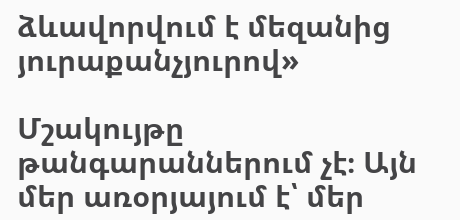ձևավորվում է մեզանից յուրաքանչյուրով»

Մշակույթը թանգարաններում չէ։ Այն մեր առօրյայում է՝ մեր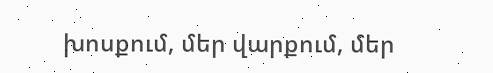խոսքում, մեր վարքում, մեր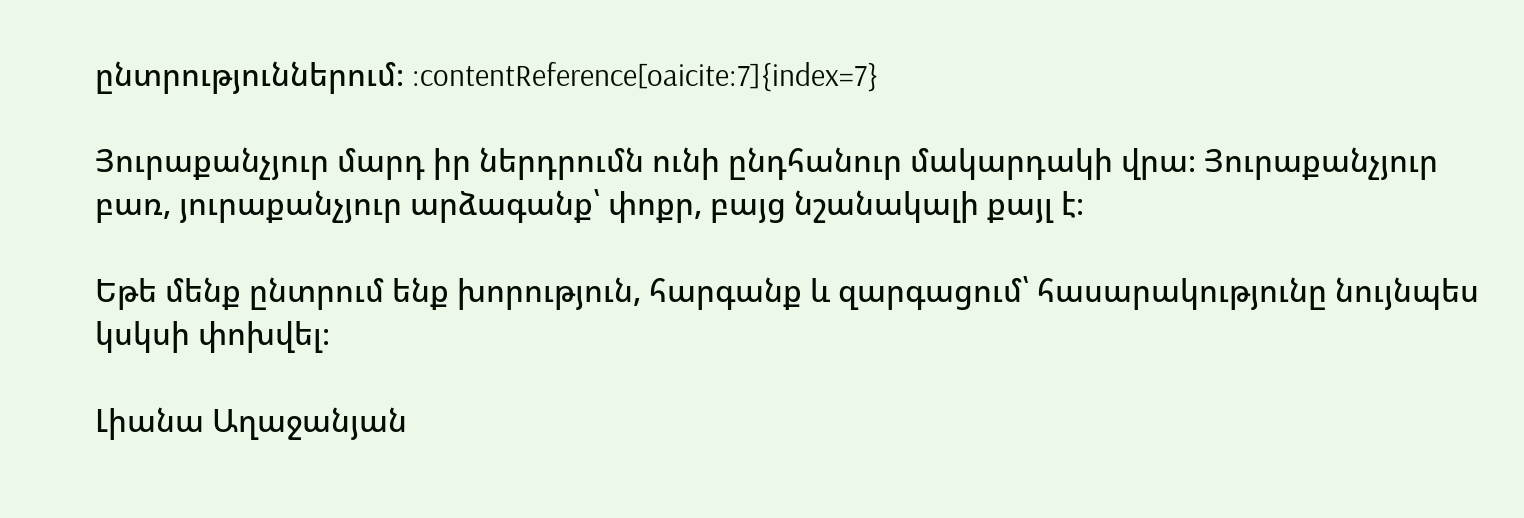ընտրություններում։ :contentReference[oaicite:7]{index=7}

Յուրաքանչյուր մարդ իր ներդրումն ունի ընդհանուր մակարդակի վրա։ Յուրաքանչյուր բառ, յուրաքանչյուր արձագանք՝ փոքր, բայց նշանակալի քայլ է։

Եթե մենք ընտրում ենք խորություն, հարգանք և զարգացում՝ հասարակությունը նույնպես կսկսի փոխվել։

Լիանա Աղաջանյան